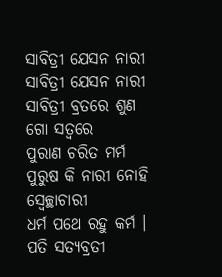ସାବିତ୍ରୀ ଯେସନ ନାରୀ
ସାବିତ୍ରୀ ଯେସନ ନାରୀ
ସାବିତ୍ରୀ ବ୍ରତରେ ଶୁଣ ଗୋ ସତ୍ବରେ
ପୁରାଣ ଚରିତ ମର୍ମ
ପୁରୁଷ କି ନାରୀ ନୋହି ସ୍ବେଚ୍ଛାଚାରୀ
ଧର୍ମ ପଥେ ରହୁ କର୍ମ ।
ପତି ସତ୍ୟବ୍ରତୀ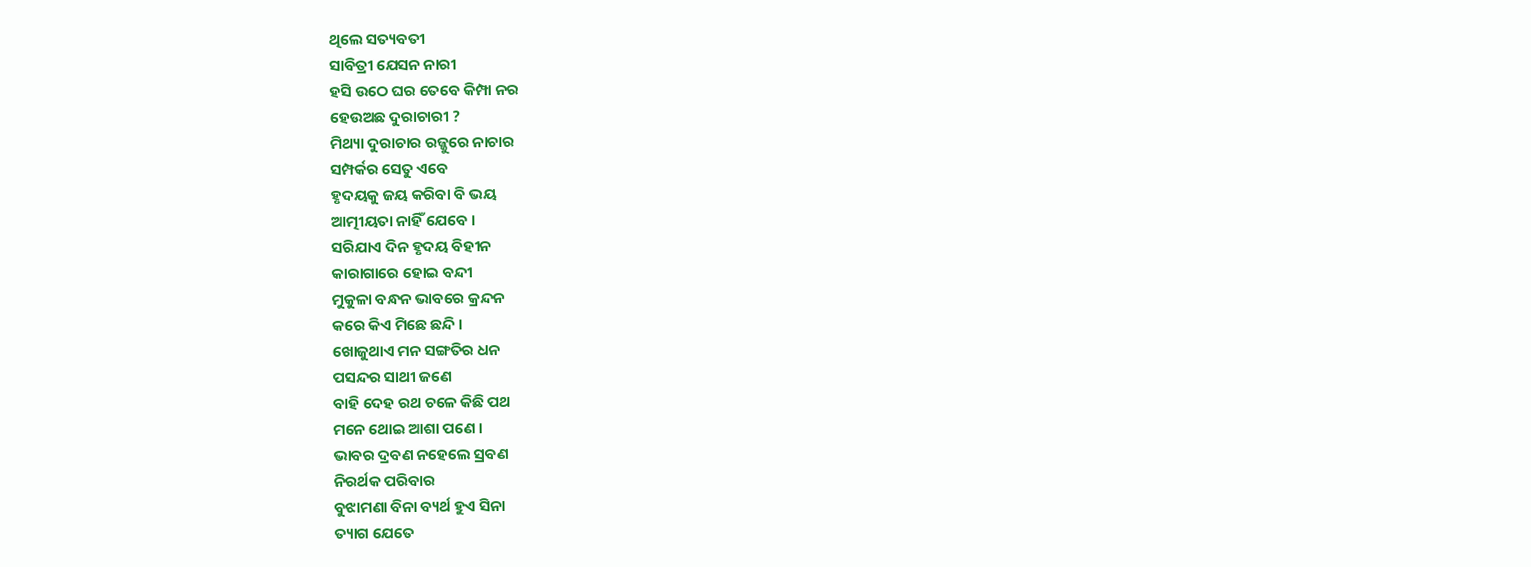ଥିଲେ ସତ୍ୟବତୀ
ସାବିତ୍ରୀ ଯେସନ ନାରୀ
ହସି ଉଠେ ଘର ତେବେ କିମ୍ପା ନର
ହେଉଅଛ ଦୁରାଚାରୀ ?
ମିଥ୍ୟା ଦୁରାଚାର ରଜ୍ଜୁରେ ନାଚାର
ସମ୍ପର୍କର ସେତୁ ଏବେ
ହୃଦୟକୁ ଜୟ କରିବା ବି ଭୟ
ଆତ୍ମୀୟତା ନାହିଁ ଯେବେ ।
ସରିଯାଏ ଦିନ ହୃଦୟ ବିହୀନ
କାରାଗାରେ ହୋଇ ବନ୍ଦୀ
ମୁକୁଳା ବନ୍ଧନ ଭାବରେ କ୍ରନ୍ଦନ
କରେ କିଏ ମିଛେ ଛନ୍ଦି ।
ଖୋଜୁଥାଏ ମନ ସଙ୍ଗତିର ଧନ
ପସନ୍ଦର ସାଥୀ ଜଣେ
ବାହି ଦେହ ରଥ ଚଳେ କିଛି ପଥ
ମନେ ଥୋଇ ଆଶା ପଣେ ।
ଭାବର ଦ୍ରବଣ ନହେଲେ ସ୍ରବଣ
ନିରର୍ଥକ ପରିବାର
ବୁଝାମଣା ବିନା ବ୍ୟର୍ଥ ହୁଏ ସିନା
ତ୍ୟାଗ ଯେତେ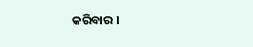କରିବାର ।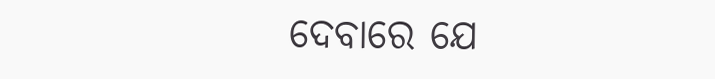ଦେବାରେ ଯେ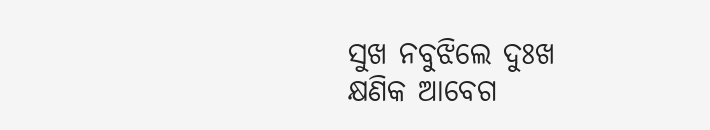ସୁଖ ନବୁଝିଲେ ଦୁଃଖ
କ୍ଷଣିକ ଆବେଗ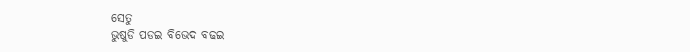ସେତୁ
ଭୁଷୁଡି ପଡଇ ବିଭେଦ ବଢଇ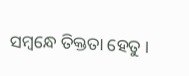ସମ୍ବନ୍ଧେ ତିକ୍ତତା ହେତୁ ।